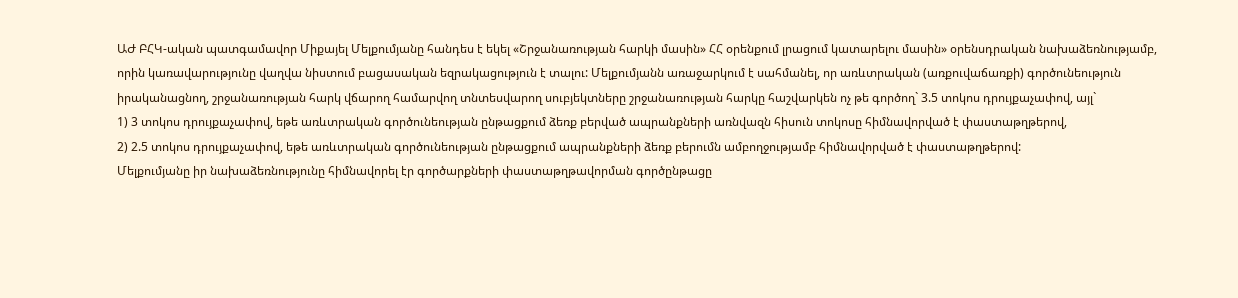ԱԺ ԲՀԿ-ական պատգամավոր Միքայել Մելքումյանը հանդես է եկել «Շրջանառության հարկի մասին» ՀՀ օրենքում լրացում կատարելու մասին» օրենսդրական նախաձեռնությամբ, որին կառավարությունը վաղվա նիստում բացասական եզրակացություն է տալու: Մելքումյանն առաջարկում է սահմանել, որ առևտրական (առքուվաճառքի) գործունեություն իրականացնող, շրջանառության հարկ վճարող համարվող տնտեսվարող սուբյեկտները շրջանառության հարկը հաշվարկեն ոչ թե գործող` 3.5 տոկոս դրույքաչափով, այլ`
1) 3 տոկոս դրույքաչափով, եթե առևտրական գործունեության ընթացքում ձեռք բերված ապրանքների առնվազն հիսուն տոկոսը հիմնավորված է փաստաթղթերով,
2) 2.5 տոկոս դրույքաչափով, եթե առևտրական գործունեության ընթացքում ապրանքների ձեռք բերումն ամբողջությամբ հիմնավորված է փաստաթղթերով:
Մելքումյանը իր նախաձեռնությունը հիմնավորել էր գործարքների փաստաթղթավորման գործընթացը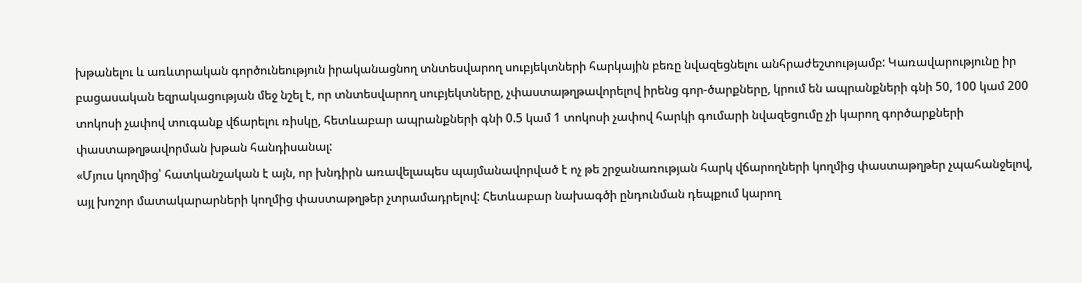խթանելու և առևտրական գործունեություն իրականացնող տնտեսվարող սուբյեկտների հարկային բեռը նվազեցնելու անհրաժեշտությամբ: Կառավարությունը իր բացասական եզրակացության մեջ նշել է, որ տնտեսվարող սուբյեկտները, չփաստաթղթավորելով իրենց գոր-ծարքները, կրում են ապրանքների գնի 50, 100 կամ 200 տոկոսի չափով տուգանք վճարելու ռիսկը, հետևաբար ապրանքների գնի 0.5 կամ 1 տոկոսի չափով հարկի գումարի նվազեցումը չի կարող գործարքների փաստաթղթավորման խթան հանդիսանալ:
«Մյուս կողմից՝ հատկանշական է այն, որ խնդիրն առավելապես պայմանավորված է ոչ թե շրջանառության հարկ վճարողների կողմից փաստաթղթեր չպահանջելով, այլ խոշոր մատակարարների կողմից փաստաթղթեր չտրամադրելով: Հետևաբար նախագծի ընդունման դեպքում կարող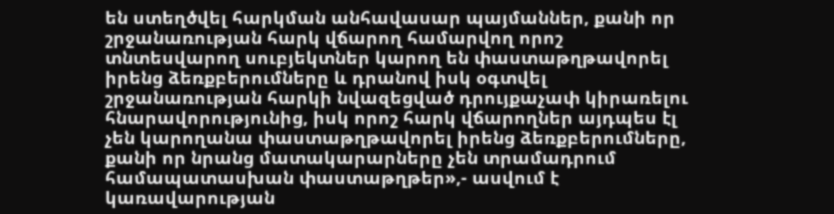են ստեղծվել հարկման անհավասար պայմաններ, քանի որ շրջանառության հարկ վճարող համարվող որոշ տնտեսվարող սուբյեկտներ կարող են փաստաթղթավորել իրենց ձեռքբերումները և դրանով իսկ օգտվել շրջանառության հարկի նվազեցված դրույքաչափ կիրառելու հնարավորությունից, իսկ որոշ հարկ վճարողներ այդպես էլ չեն կարողանա փաստաթղթավորել իրենց ձեռքբերումները, քանի որ նրանց մատակարարները չեն տրամադրում համապատասխան փաստաթղթեր»,- ասվում է կառավարության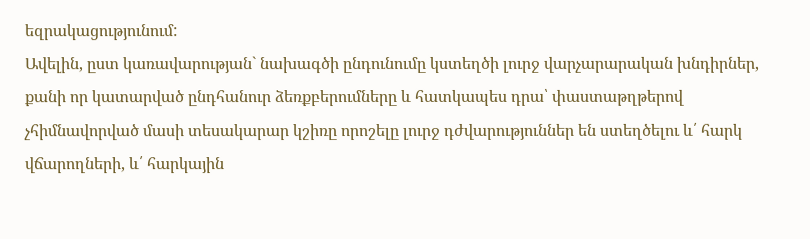եզրակացությունում:
Ավելին, ըստ կառավարության` նախագծի ընդունումը կստեղծի լուրջ վարչարարական խնդիրներ, քանի որ կատարված ընդհանուր ձեռքբերումները և հատկապես դրա՝ փաստաթղթերով չհիմնավորված մասի տեսակարար կշիռը որոշելը լուրջ դժվարություններ են ստեղծելու և՛ հարկ վճարողների, և՛ հարկային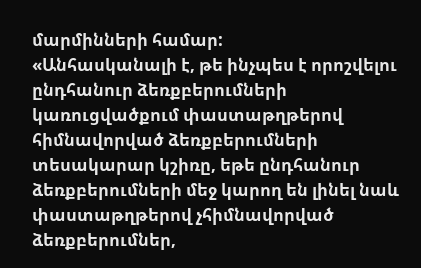մարմինների համար:
«Անհասկանալի է, թե ինչպես է որոշվելու ընդհանուր ձեռքբերումների կառուցվածքում փաստաթղթերով հիմնավորված ձեռքբերումների տեսակարար կշիռը, եթե ընդհանուր ձեռքբերումների մեջ կարող են լինել նաև փաստաթղթերով չհիմնավորված ձեռքբերումներ,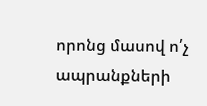որոնց մասով ո՛չ ապրանքների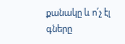քանակը և ո՛չ էլ գները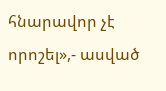հնարավոր չէ որոշել»,- ասված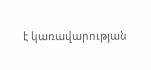է կառավարության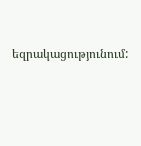եզրակացությունում: